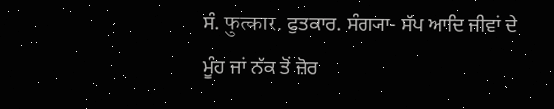ਸੰ. फुत्कार. ਫੁਤਕਾਰ. ਸੰਗ੍ਯਾ- ਸੱਪ ਆਦਿ ਜੀਵਾਂ ਦੇ ਮੂੰਹ ਜਾਂ ਨੱਕ ਤੋਂ ਜ਼ੋਰ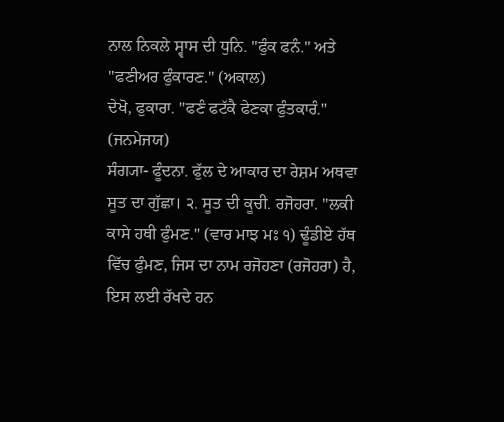ਨਾਲ ਨਿਕਲੇ ਸ੍ਵਾਸ ਦੀ ਧੁਨਿ. "ਫੁੰਕ ਫਨੰ." ਅਤੇ "ਫਣੀਅਰ ਫੁੰਕਾਰਣ." (ਅਕਾਲ)
ਦੇਖੋ, ਫੁਕਾਰਾ. "ਫਣੰ ਫਟੱਕੈ ਫੇਣਕਾ ਫੁੰਤਕਾਰੰ." (ਜਨਮੇਜਯ)
ਸੰਗ੍ਯਾ- ਫੂੰਦਨਾ. ਫੁੱਲ ਦੇ ਆਕਾਰ ਦਾ ਰੇਸ਼ਮ ਅਥਵਾ ਸੂਤ ਦਾ ਗੁੱਛਾ। ੨. ਸੂਤ ਦੀ ਕੂਚੀ. ਰਜੋਹਰਾ. "ਲਕੀ ਕਾਸੇ ਹਥੀ ਫੁੰਮਣ." (ਵਾਰ ਮਾਝ ਮਃ ੧) ਢੂੰਡੀਏ ਹੱਥ ਵਿੱਚ ਫੁੰਮਣ, ਜਿਸ ਦਾ ਨਾਮ ਰਜੋਹਣਾ (ਰਜੋਹਰਾ) ਹੈ, ਇਸ ਲਈ ਰੱਖਦੇ ਹਨ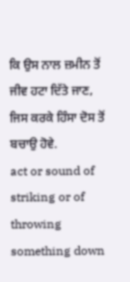ਕਿ ਉਸ ਨਾਲ ਜ਼ਮੀਨ ਤੋਂ ਜੀਵ ਹਟਾ ਦਿੱਤੇ ਜਾਣ, ਜਿਸ ਕਰਕੇ ਹਿੰਸਾ ਦੋਸ ਤੋਂ ਬਚਾਉ ਹੋਵੇ.
act or sound of striking or of throwing something down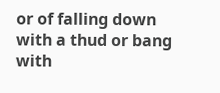or of falling down with a thud or bang
with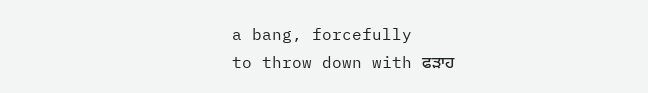a bang, forcefully
to throw down with ਫੜਾਹ